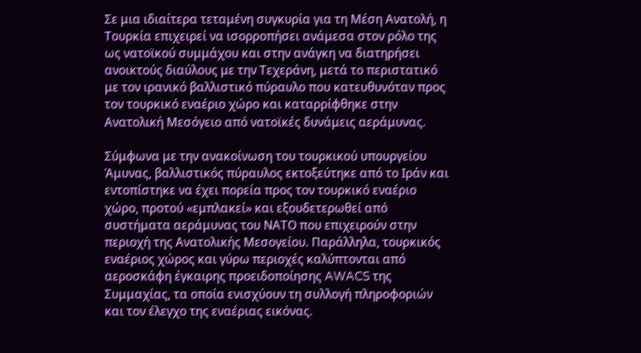Σε μια ιδιαίτερα τεταμένη συγκυρία για τη Μέση Ανατολή, η Τουρκία επιχειρεί να ισορροπήσει ανάμεσα στον ρόλο της ως νατοϊκού συμμάχου και στην ανάγκη να διατηρήσει ανοικτούς διαύλους με την Τεχεράνη, μετά το περιστατικό με τον ιρανικό βαλλιστικό πύραυλο που κατευθυνόταν προς τον τουρκικό εναέριο χώρο και καταρρίφθηκε στην Ανατολική Μεσόγειο από νατοϊκές δυνάμεις αεράμυνας.

Σύμφωνα με την ανακοίνωση του τουρκικού υπουργείου Άμυνας, βαλλιστικός πύραυλος εκτοξεύτηκε από το Ιράν και εντοπίστηκε να έχει πορεία προς τον τουρκικό εναέριο χώρο, προτού «εμπλακεί» και εξουδετερωθεί από συστήματα αεράμυνας του ΝΑΤΟ που επιχειρούν στην περιοχή της Ανατολικής Μεσογείου. Παράλληλα, τουρκικός εναέριος χώρος και γύρω περιοχές καλύπτονται από αεροσκάφη έγκαιρης προειδοποίησης AWACS της Συμμαχίας, τα οποία ενισχύουν τη συλλογή πληροφοριών και τον έλεγχο της εναέριας εικόνας.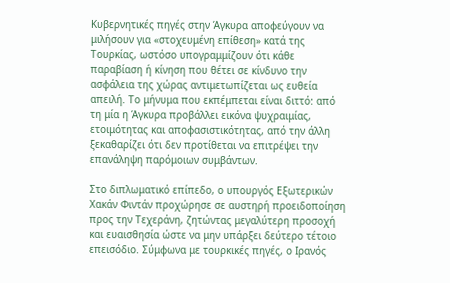Κυβερνητικές πηγές στην Άγκυρα αποφεύγουν να μιλήσουν για «στοχευμένη επίθεση» κατά της Τουρκίας, ωστόσο υπογραμμίζουν ότι κάθε παραβίαση ή κίνηση που θέτει σε κίνδυνο την ασφάλεια της χώρας αντιμετωπίζεται ως ευθεία απειλή. Το μήνυμα που εκπέμπεται είναι διττό: από τη μία η Άγκυρα προβάλλει εικόνα ψυχραιμίας, ετοιμότητας και αποφασιστικότητας, από την άλλη ξεκαθαρίζει ότι δεν προτίθεται να επιτρέψει την επανάληψη παρόμοιων συμβάντων.

Στο διπλωματικό επίπεδο, ο υπουργός Εξωτερικών Χακάν Φιντάν προχώρησε σε αυστηρή προειδοποίηση προς την Τεχεράνη, ζητώντας μεγαλύτερη προσοχή και ευαισθησία ώστε να μην υπάρξει δεύτερο τέτοιο επεισόδιο. Σύμφωνα με τουρκικές πηγές, ο Ιρανός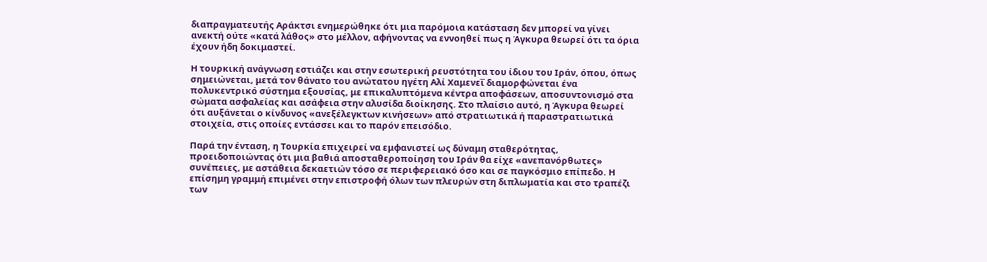διαπραγματευτής Αράκτσι ενημερώθηκε ότι μια παρόμοια κατάσταση δεν μπορεί να γίνει ανεκτή ούτε «κατά λάθος» στο μέλλον, αφήνοντας να εννοηθεί πως η Άγκυρα θεωρεί ότι τα όρια έχουν ήδη δοκιμαστεί.

Η τουρκική ανάγνωση εστιάζει και στην εσωτερική ρευστότητα του ίδιου του Ιράν, όπου, όπως σημειώνεται, μετά τον θάνατο του ανώτατου ηγέτη Αλί Χαμενεΐ διαμορφώνεται ένα πολυκεντρικό σύστημα εξουσίας, με επικαλυπτόμενα κέντρα αποφάσεων, αποσυντονισμό στα σώματα ασφαλείας και ασάφεια στην αλυσίδα διοίκησης. Στο πλαίσιο αυτό, η Άγκυρα θεωρεί ότι αυξάνεται ο κίνδυνος «ανεξέλεγκτων κινήσεων» από στρατιωτικά ή παραστρατιωτικά στοιχεία, στις οποίες εντάσσει και το παρόν επεισόδιο.

Παρά την ένταση, η Τουρκία επιχειρεί να εμφανιστεί ως δύναμη σταθερότητας, προειδοποιώντας ότι μια βαθιά αποσταθεροποίηση του Ιράν θα είχε «ανεπανόρθωτες» συνέπειες, με αστάθεια δεκαετιών τόσο σε περιφερειακό όσο και σε παγκόσμιο επίπεδο. Η επίσημη γραμμή επιμένει στην επιστροφή όλων των πλευρών στη διπλωματία και στο τραπέζι των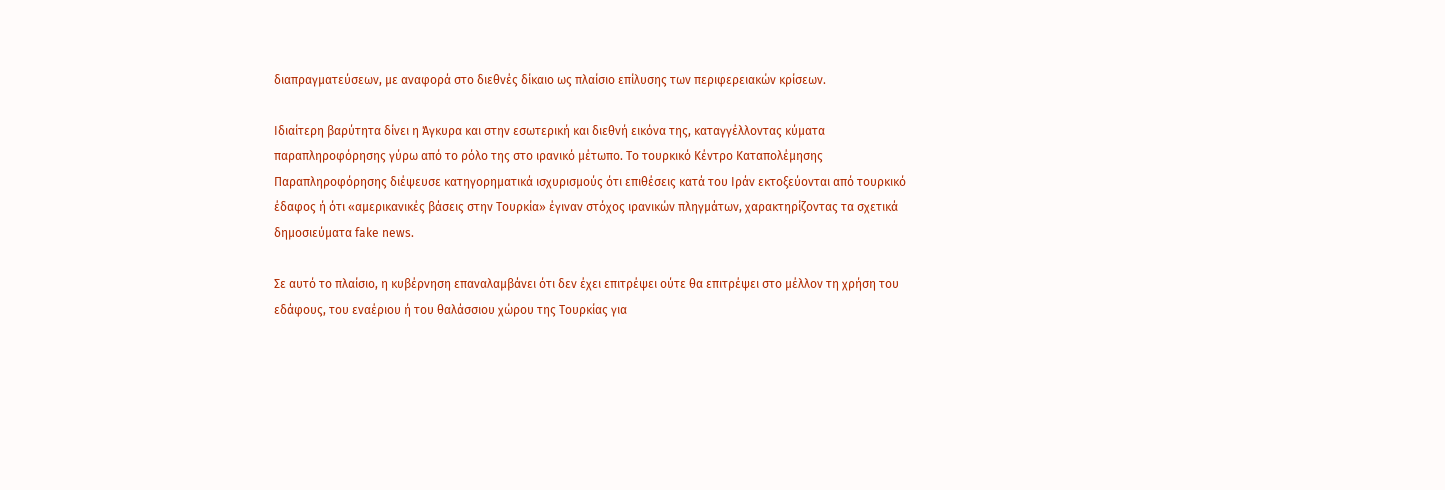διαπραγματεύσεων, με αναφορά στο διεθνές δίκαιο ως πλαίσιο επίλυσης των περιφερειακών κρίσεων.

Ιδιαίτερη βαρύτητα δίνει η Άγκυρα και στην εσωτερική και διεθνή εικόνα της, καταγγέλλοντας κύματα παραπληροφόρησης γύρω από το ρόλο της στο ιρανικό μέτωπο. Το τουρκικό Κέντρο Καταπολέμησης Παραπληροφόρησης διέψευσε κατηγορηματικά ισχυρισμούς ότι επιθέσεις κατά του Ιράν εκτοξεύονται από τουρκικό έδαφος ή ότι «αμερικανικές βάσεις στην Τουρκία» έγιναν στόχος ιρανικών πληγμάτων, χαρακτηρίζοντας τα σχετικά δημοσιεύματα fake news.

Σε αυτό το πλαίσιο, η κυβέρνηση επαναλαμβάνει ότι δεν έχει επιτρέψει ούτε θα επιτρέψει στο μέλλον τη χρήση του εδάφους, του εναέριου ή του θαλάσσιου χώρου της Τουρκίας για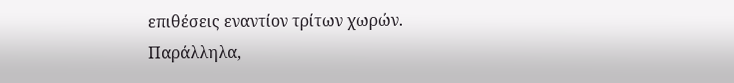επιθέσεις εναντίον τρίτων χωρών. Παράλληλα,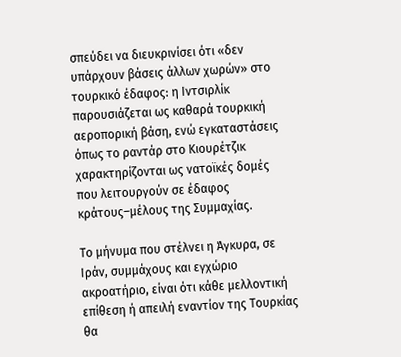σπεύδει να διευκρινίσει ότι «δεν υπάρχουν βάσεις άλλων χωρών» στο τουρκικό έδαφος: η Ιντσιρλίκ παρουσιάζεται ως καθαρά τουρκική αεροπορική βάση, ενώ εγκαταστάσεις όπως το ραντάρ στο Κιουρέτζικ χαρακτηρίζονται ως νατοϊκές δομές που λειτουργούν σε έδαφος κράτους–μέλους της Συμμαχίας.

Το μήνυμα που στέλνει η Άγκυρα, σε Ιράν, συμμάχους και εγχώριο ακροατήριο, είναι ότι κάθε μελλοντική επίθεση ή απειλή εναντίον της Τουρκίας θα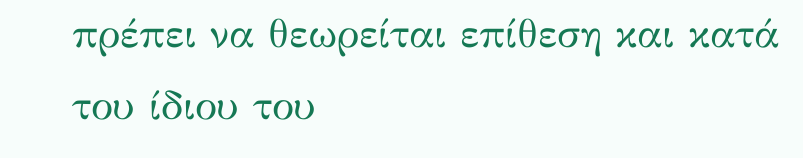πρέπει να θεωρείται επίθεση και κατά του ίδιου του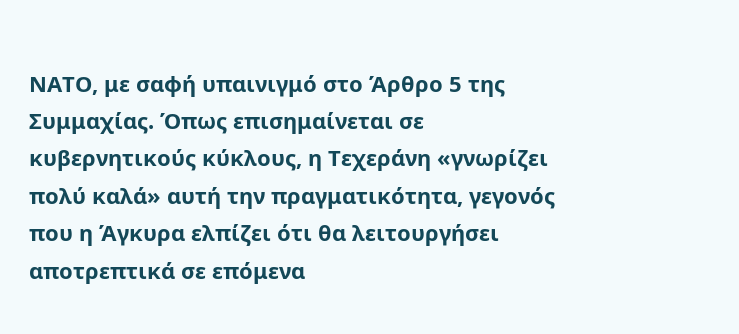ΝΑΤΟ, με σαφή υπαινιγμό στο Άρθρο 5 της Συμμαχίας. Όπως επισημαίνεται σε κυβερνητικούς κύκλους, η Τεχεράνη «γνωρίζει πολύ καλά» αυτή την πραγματικότητα, γεγονός που η Άγκυρα ελπίζει ότι θα λειτουργήσει αποτρεπτικά σε επόμενα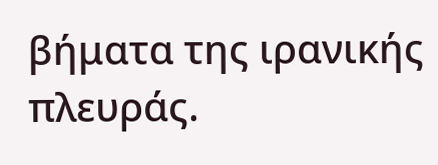βήματα της ιρανικής πλευράς.